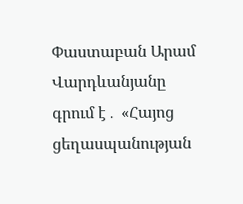Փաստաբան Արամ Վարդևանյանը գրում է․ «Հայոց ցեղասպանության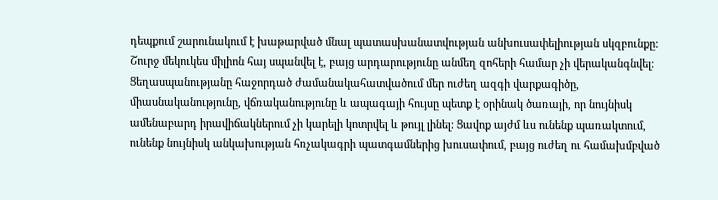դեպքում շարունակում է խաթարված մնալ պատասխանատվության անխուսափելիության սկզբունքը: Շուրջ մեկուկես միլիոն հայ սպանվել է, բայց արդարությունը անմեղ զոհերի համար չի վերականգնվել։ Ցեղասպանությանը հաջորդած ժամանակահատվածում մեր ուժեղ ազգի վարքագիծը, միասնականությունը, վճռականությունը և ապագայի հույսը պետք է օրինակ ծառայի, որ նույնիսկ ամենաբարդ իրավիճակներում չի կարելի կոտրվել և թույլ լինել: Ցավոք այժմ ևս ունենք պառակտում, ունենք նույնիսկ անկախության հռչակագրի պատգամներից խուսափում, բայց ուժեղ ու համախմբված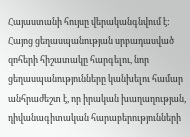Հայաստանի հույսը վերականգնվում է:
Հայոց ցեղասպանության սրբադասված զոհերի հիշատակը հարգելու, նոր ցեղասպանությունները կանխելու համար անհրաժեշտ է, որ իրական խաղաղության, դիվանագիտական հարաբերությունների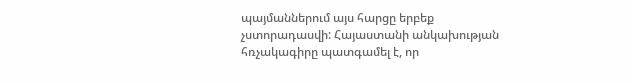պայմաններում այս հարցը երբեք չստորադասվի: Հայաստանի անկախության հռչակագիրը պատգամել է, որ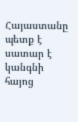Հայաստանը պետք է սատար է կանգնի հայոց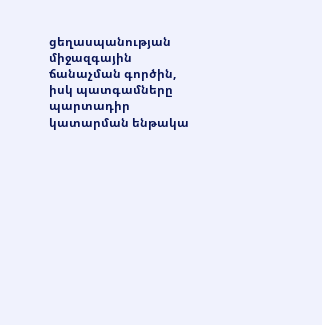ցեղասպանության միջազգային ճանաչման գործին, իսկ պատգամները պարտադիր կատարման ենթակա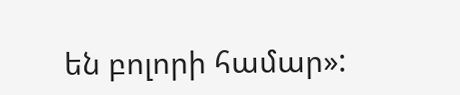են բոլորի համար»: